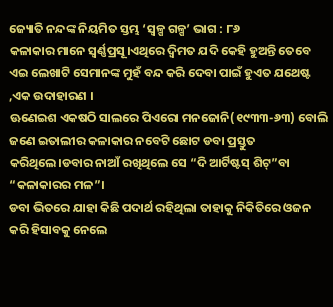ଜ୍ୟୋତି ନନ୍ଦଙ୍କ ନିୟମିତ ସ୍ତମ୍ଭ ‘ସ୍ୱଳ୍ପ ଗଳ୍ପ’ ଭାଗ : ୮୬
କଳାକାର ମାନେ ସ୍ୱର୍ଣ୍ଣପ୍ରସୂ।ଏଥିରେ ଦ୍ବିମତ ଯଦି କେହି ହୁଅନ୍ତି ତେବେ ଏଇ ଲେଖାଟି ସେମାନଙ୍କ ମୁହଁ ବନ୍ଦ କରି ଦେବା ପାଇଁ ହୁଏତ ଯଥେଷ୍ଟ ,ଏକ ଉଦାହାରଣ ।
ଊଣେଇଶ ଏକଷଠି ସାଲରେ ପିଏରୋ ମନଜୋନି(୧୯୩୩-୬୩) ବୋଲି ଜଣେ ଇତାଲୀର କଳାକାର ନବେଟି ଛୋଟ ଡବା ପ୍ରସ୍ତୁତ କରିଥିଲେ।ଡବାର ନାଆଁ ରଖିଥିଲେ ସେ “ଦି ଆର୍ଟିଷ୍ଟସ୍ ଶିଟ୍”ବା “କଳାକାରର ମଳ”।
ଡବା ଭିତରେ ଯାହା କିଛି ପଦାର୍ଥ ରହିଥିଲା ତାହାକୁ ନିକିତିରେ ଓଜନ କରି ହିସାବକୁ ନେଲେ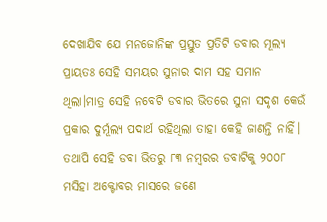ଦେଖାଯିବ ଯେ ମନଜୋନିଙ୍କ ପ୍ରସ୍ତୁତ ପ୍ରତିଟି ଡବାର ମୂଲ୍ୟ ପ୍ରାୟତଃ ସେହି ସମୟର ସୁନାର ଦାମ ସହ ସମାନ ଥିଲା।ମାତ୍ର ସେହି ନବେଟି ଡବାର ଭିତରେ ସୁନା ସଦୃଶ କେଉଁ ପ୍ରକାର ଦୁର୍ମୂଲ୍ୟ ପଦାର୍ଥ ରହିଥିଲା ତାହା କେହି ଜାଣନ୍ତି ନାହିଁ। ତଥାପି ସେହି ଡବା ଭିତରୁ ୮୩ ନମ୍ବରର ଡବାଟିକୁ ୨୦୦୮ ମସିହା ଅକ୍ଟୋବର ମାସରେ ଜଣେ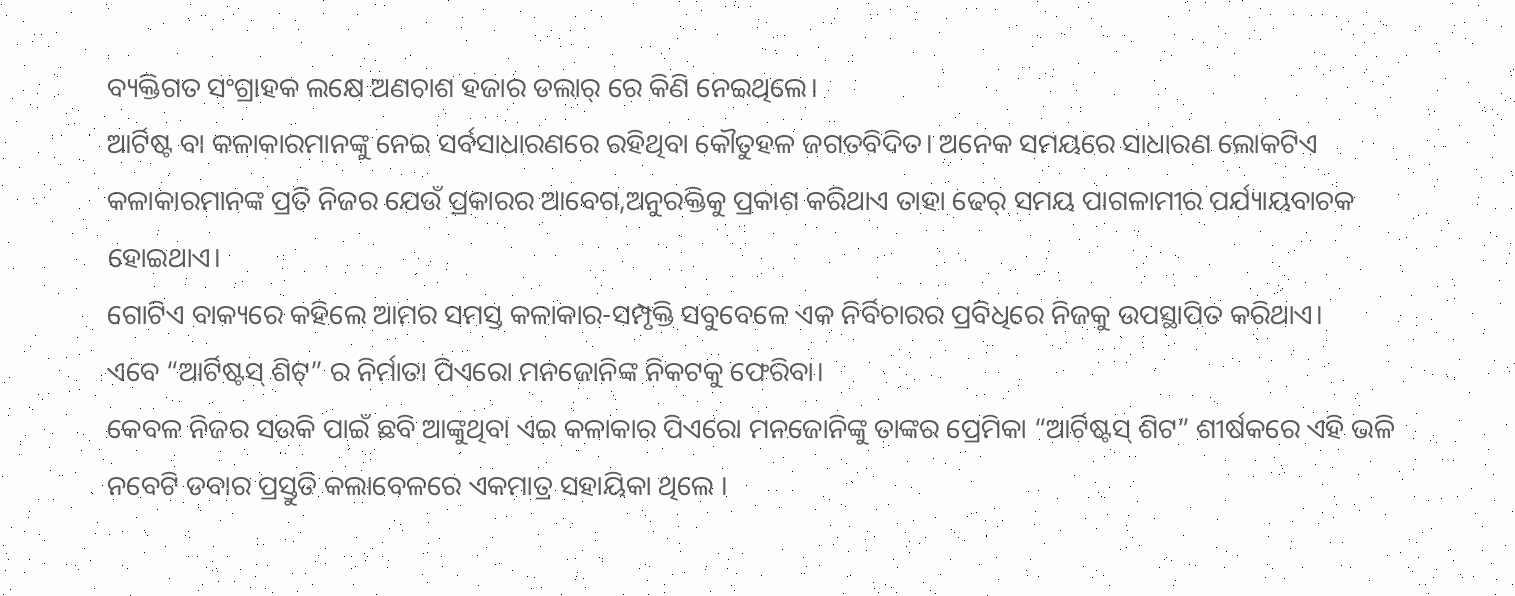ବ୍ୟକ୍ତିଗତ ସଂଗ୍ରାହକ ଲକ୍ଷେ ଅଣଚାଶ ହଜାର ଡଲାର୍ ରେ କିଣି ନେଇଥିଲେ।
ଆର୍ଟିଷ୍ଟ ବା କଳାକାରମାନଙ୍କୁ ନେଇ ସର୍ବସାଧାରଣରେ ରହିଥିବା କୌତୁହଳ ଜଗତବିଦିତ। ଅନେକ ସମୟରେ ସାଧାରଣ ଲୋକଟିଏ କଳାକାରମାନଙ୍କ ପ୍ରତି ନିଜର ଯେଉଁ ପ୍ରକାରର ଆବେଗ,ଅନୁରକ୍ତିକୁ ପ୍ରକାଶ କରିଥାଏ ତାହା ଢେର୍ ସମୟ ପାଗଳାମୀର ପର୍ଯ୍ୟାୟବାଚକ ହୋଇଥାଏ।
ଗୋଟିଏ ବାକ୍ୟରେ କହିଲେ ଆମର ସମସ୍ତ କଳାକାର-ସମ୍ପୃକ୍ତି ସବୁବେଳେ ଏକ ନିର୍ବିଚାରର ପ୍ରବିଧିରେ ନିଜକୁ ଉପସ୍ଥାପିତ କରିଥାଏ।
ଏବେ “ଆର୍ଟିଷ୍ଟସ୍ ଶିଟ୍” ର ନିର୍ମାତା ପିଏରୋ ମନଜୋନିଙ୍କ ନିକଟକୁ ଫେରିବା।
କେବଳ ନିଜର ସଉକି ପାଇଁ ଛବି ଆଙ୍କୁଥିବା ଏଇ କଳାକାର ପିଏରୋ ମନଜୋନିଙ୍କୁ ତାଙ୍କର ପ୍ରେମିକା “ଆର୍ଟିଷ୍ଟସ୍ ଶିଟ” ଶୀର୍ଷକରେ ଏହି ଭଳି ନବେଟି ଡବାର ପ୍ରସ୍ତୁତି କଲାବେଳରେ ଏକମାତ୍ର ସହାୟିକା ଥିଲେ ।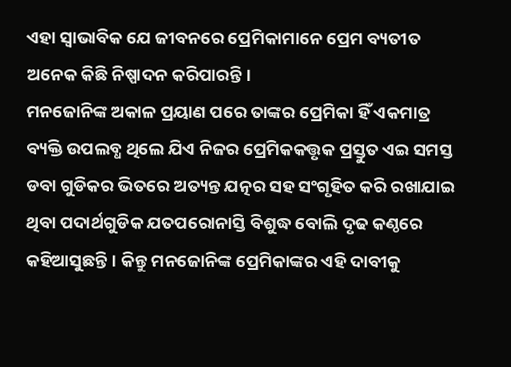ଏହା ସ୍ୱାଭାବିକ ଯେ ଜୀବନରେ ପ୍ରେମିକାମାନେ ପ୍ରେମ ବ୍ୟତୀତ ଅନେକ କିଛି ନିଷ୍ପାଦନ କରିପାରନ୍ତି।
ମନଜୋନିଙ୍କ ଅକାଳ ପ୍ରୟାଣ ପରେ ତାଙ୍କର ପ୍ରେମିକା ହିଁ ଏକମାତ୍ର ବ୍ୟକ୍ତି ଉପଲବ୍ଧ ଥିଲେ ଯିଏ ନିଜର ପ୍ରେମିକକତ୍ତୃକ ପ୍ରସ୍ତୁତ ଏଇ ସମସ୍ତ ଡବା ଗୁଡିକର ଭିତରେ ଅତ୍ୟନ୍ତ ଯତ୍ନର ସହ ସଂଗୃହିତ କରି ରଖାଯାଇ ଥିବା ପଦାର୍ଥଗୁଡିକ ଯତପରୋନାସ୍ତି ବିଶୁଦ୍ଧ ବୋଲି ଦୃଢ କଣ୍ଠରେ କହିଆସୁଛନ୍ତି। କିନ୍ତୁ ମନଜୋନିଙ୍କ ପ୍ରେମିକାଙ୍କର ଏହି ଦାବୀକୁ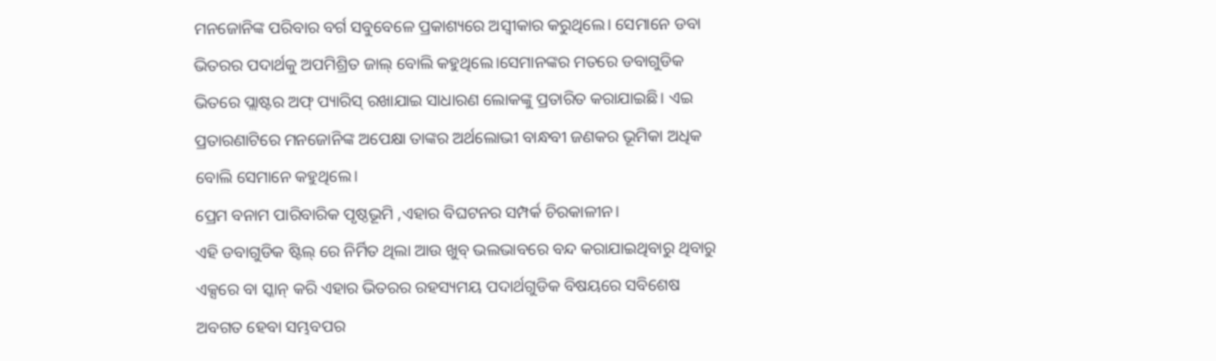ମନଜୋନିଙ୍କ ପରିବାର ବର୍ଗ ସବୁବେଳେ ପ୍ରକାଶ୍ୟରେ ଅସ୍ୱୀକାର କରୁଥିଲେ। ସେମାନେ ଡବା ଭିତରର ପଦାର୍ଥକୁ ଅପମିଶ୍ରିତ ଜାଲ୍ ବୋଲି କହୁଥିଲେ।ସେମାନଙ୍କର ମତରେ ଡବାଗୁଡିକ ଭିତରେ ପ୍ଲାଷ୍ଟର ଅଫ୍ ପ୍ୟାରିସ୍ ରଖାଯାଇ ସାଧାରଣ ଲୋକଙ୍କୁ ପ୍ରତାରିତ କରାଯାଇଛି। ଏଇ ପ୍ରତାରଣାଟିରେ ମନଜୋନିଙ୍କ ଅପେକ୍ଷା ତାଙ୍କର ଅର୍ଥଲୋଭୀ ବାନ୍ଧବୀ ଜଣକର ଭୂମିକା ଅଧିକ ବୋଲି ସେମାନେ କହୁଥିଲେ।
ପ୍ରେମ ବନାମ ପାରିବାରିକ ପୃଷ୍ଠଭୂମି ,ଏହାର ବିଘଟନର ସମ୍ପର୍କ ଚିରକାଳୀନ।
ଏହି ଡବାଗୁଡିକ ଷ୍ଟିଲ୍ ରେ ନିର୍ମିତ ଥିଲା ଆଉ ଖୁବ୍ ଭଲଭାବରେ ବନ୍ଦ କରାଯାଇଥିବାରୁ ଥିବାରୁ ଏକ୍ସରେ ବା ସ୍କାନ୍ କରି ଏହାର ଭିତରର ରହସ୍ୟମୟ ପଦାର୍ଥଗୁଡିକ ବିଷୟରେ ସବିଶେଷ ଅବଗତ ହେବା ସମ୍ଭବପର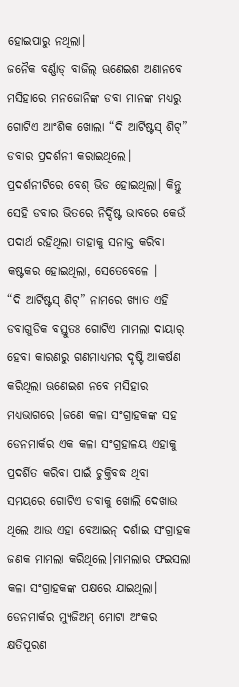ହୋଇପାରୁ ନଥିଲା।
ଜନୈକ ବର୍ଣ୍ଣାଡ୍ ବାଜିଲ୍ ଊଣେଇଶ ଅଣାନବେ ମସିହାରେ ମନଜୋନିଙ୍କ ଡବା ମାନଙ୍କ ମଧ୍ୟରୁ ଗୋଟିଏ ଆଂଶିକ ଖୋଲା “ଦି ଆର୍ଟିଷ୍ଟସ୍ ଶିଟ୍” ଡବାର ପ୍ରଦର୍ଶନୀ କରାଇଥିଲେ। ପ୍ରଦର୍ଶନୀଟିରେ ବେଶ୍ ଭିଡ ହୋଇଥିଲା। କିନ୍ତୁ ସେହି ଡବାର ଭିତରେ ନିର୍ଦ୍ଦିଷ୍ଟ ଭାବରେ କେଉଁ ପଦାର୍ଥ ରହିଥିଲା ତାହାକୁ ସନାକ୍ତ କରିବା କଷ୍ଟକର ହୋଇଥିଲା, ସେତେବେଳେ ।
“ଦି ଆର୍ଟିଷ୍ଟସ୍ ଶିଟ୍” ନାମରେ ଖ୍ୟାତ ଏହି ଡବାଗୁଡିକ ବସ୍ତୁତଃ ଗୋଟିଏ ମାମଲା ଦାୟାର୍ ହେବା କାରଣରୁ ଗଣମାଧ୍ୟମର ଦୃଷ୍ଟି ଆକର୍ଷଣ କରିଥିଲା ଊଣେଇଶ ନବେ ମସିହାର ମଧ୍ୟଭାଗରେ ।ଜଣେ କଳା ସଂଗ୍ରାହକଙ୍କ ସହ ଡେନମାର୍କର ଏକ କଳା ସଂଗ୍ରହାଳୟ ଏହାକୁ ପ୍ରଦର୍ଶିତ କରିବା ପାଇଁ ଚୁକ୍ତିବଦ୍ଧ ଥିବା ସମୟରେ ଗୋଟିଏ ଡବାକୁ ଖୋଲି ଦେଖାଉ ଥିଲେ ଆଉ ଏହା ବେଆଇନ୍ ଦର୍ଶାଇ ସଂଗ୍ରାହକ ଜଣକ ମାମଲା କରିଥିଲେ।ମାମଲାର ଫଇସଲା କଳା ସଂଗ୍ରାହକଙ୍କ ପକ୍ଷରେ ଯାଇଥିଲା। ଡେନମାର୍କର ମ୍ୟୁଜିଅମ୍ ମୋଟା ଅଂକର କ୍ଷତିପୂରଣ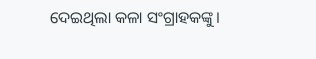ଦେଇଥିଲା କଳା ସଂଗ୍ରାହକଙ୍କୁ।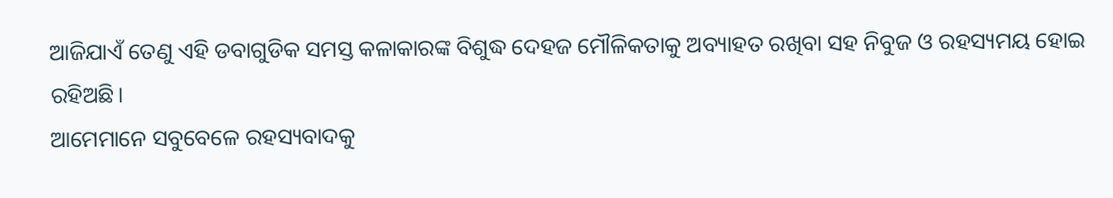ଆଜିଯାଏଁ ତେଣୁ ଏହି ଡବାଗୁଡିକ ସମସ୍ତ କଳାକାରଙ୍କ ବିଶୁଦ୍ଧ ଦେହଜ ମୌଳିକତାକୁ ଅବ୍ୟାହତ ରଖିବା ସହ ନିବୁଜ ଓ ରହସ୍ୟମୟ ହୋଇ ରହିଅଛି।
ଆମେମାନେ ସବୁବେଳେ ରହସ୍ୟବାଦକୁ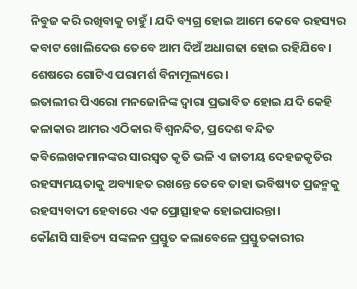ନିବୁଜ କରି ରଖିବାକୁ ଚାହୁଁ। ଯଦି ବ୍ୟଗ୍ର ହୋଇ ଆମେ କେବେ ରହସ୍ୟର କବାଟ ଖୋଲିଦେଉ ତେବେ ଆମ ଦିଅଁ ଅଧାଗଢା ହୋଇ ରହିଯିବେ।
ଶେଷରେ ଗୋଟିଏ ପରାମର୍ଶ ବିନାମୂଲ୍ୟରେ।
ଇତାଲୀର ପିଏରୋ ମନଜୋନିଙ୍କ ଦ୍ୱାରା ପ୍ରଭାବିତ ହୋଇ ଯଦି କେହି କଳାକାର ଆମର ଏଠିକାର ବିଶ୍ୱନନ୍ଦିତ, ପ୍ରଦେଶ ବନ୍ଦିତ କବିଲେଖକମାନଙ୍କର ସାରସ୍ୱତ କୃତି ଭଳି ଏ ଜାତୀୟ ଦେହଜକୃତିର ରହସ୍ୟମୟତାକୁ ଅବ୍ୟାହତ ରଖନ୍ତେ ତେବେ ତାହା ଭବିଷ୍ୟତ ପ୍ରଜନ୍ମକୁ ରହସ୍ୟବାଦୀ ହେବାରେ ଏକ ପ୍ରୋତ୍ସାହକ ହୋଇପାରନ୍ତା।
କୌଣସି ସାହିତ୍ୟ ସଙ୍କଳନ ପ୍ରସ୍ତୁତ କଲାବେଳେ ପ୍ରସ୍ତୁତକାରୀର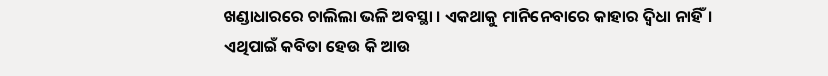ଖଣ୍ଡାଧାରରେ ଚାଲିଲା ଭଳି ଅବସ୍ଥା । ଏକଥାକୁ ମାନିନେବାରେ କାହାର ଦ୍ୱିଧା ନାହିଁ। ଏଥିପାଇଁ କବିତା ହେଉ କି ଆଉ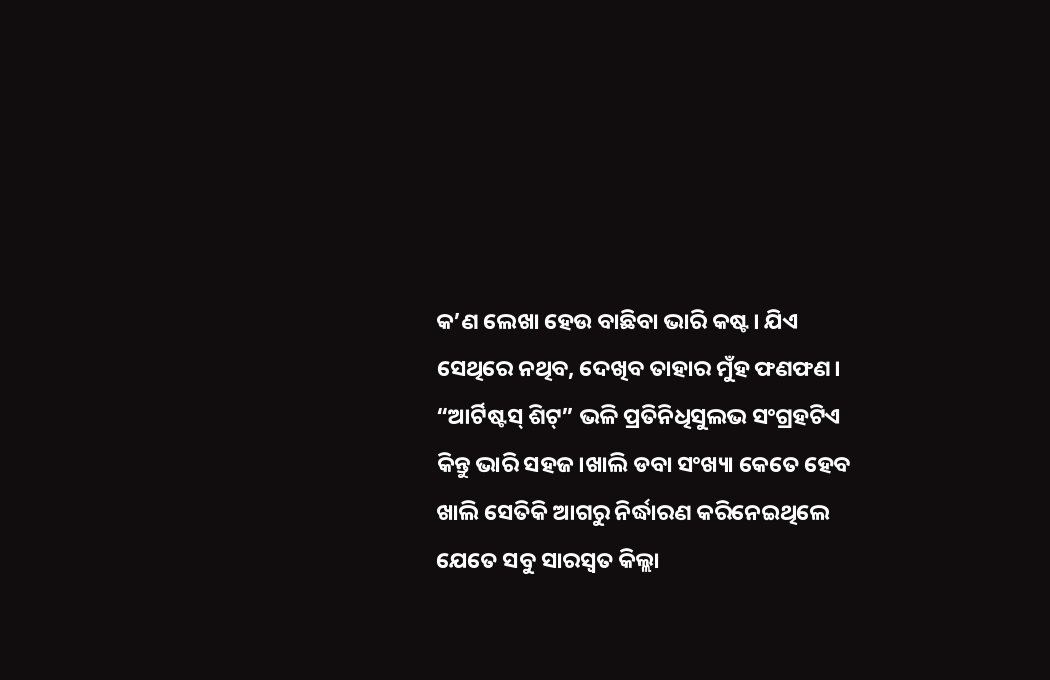କ’ଣ ଲେଖା ହେଉ ବାଛିବା ଭାରି କଷ୍ଟ। ଯିଏ ସେଥିରେ ନଥିବ, ଦେଖିବ ତାହାର ମୁଁହ ଫଣଫଣ। “ଆର୍ଟିଷ୍ଟସ୍ ଶିଟ୍” ଭଳି ପ୍ରତିନିଧିସୁଲଭ ସଂଗ୍ରହଟିଏ କିନ୍ତୁ ଭାରି ସହଜ।ଖାଲି ଡବା ସଂଖ୍ୟା କେତେ ହେବ ଖାଲି ସେତିକି ଆଗରୁ ନିର୍ଦ୍ଧାରଣ କରିନେଇଥିଲେ ଯେତେ ସବୁ ସାରସ୍ୱତ କିଲ୍ଲା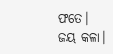ଫତେ।
ଜୟ କଳା।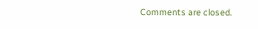Comments are closed.